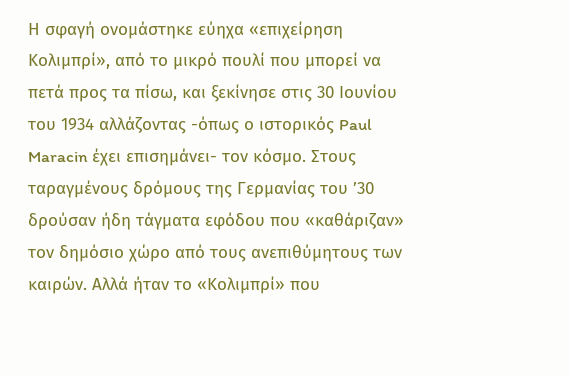Η σφαγή ονομάστηκε εύηχα «επιχείρηση Κολιμπρί», από το μικρό πουλί που μπορεί να πετά προς τα πίσω, και ξεκίνησε στις 30 Ιουνίου του 1934 αλλάζοντας -όπως ο ιστορικός Paul Maracin έχει επισημάνει- τον κόσμο. Στους ταραγμένους δρόμους της Γερμανίας του ’30 δρούσαν ήδη τάγματα εφόδου που «καθάριζαν» τον δημόσιο χώρο από τους ανεπιθύμητους των καιρών. Αλλά ήταν το «Κολιμπρί» που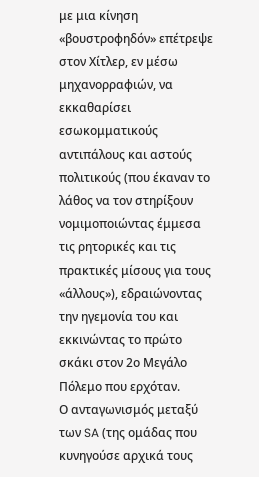με μια κίνηση «βουστροφηδόν» επέτρεψε στον Χίτλερ, εν μέσω μηχανορραφιών, να εκκαθαρίσει εσωκομματικούς αντιπάλους και αστούς πολιτικούς (που έκαναν το λάθος να τον στηρίξουν νομιμοποιώντας έμμεσα τις ρητορικές και τις πρακτικές μίσους για τους «άλλους»), εδραιώνοντας την ηγεμονία του και εκκινώντας το πρώτο σκάκι στον 2ο Μεγάλο Πόλεμο που ερχόταν.
Ο ανταγωνισμός μεταξύ των SA (της ομάδας που κυνηγούσε αρχικά τους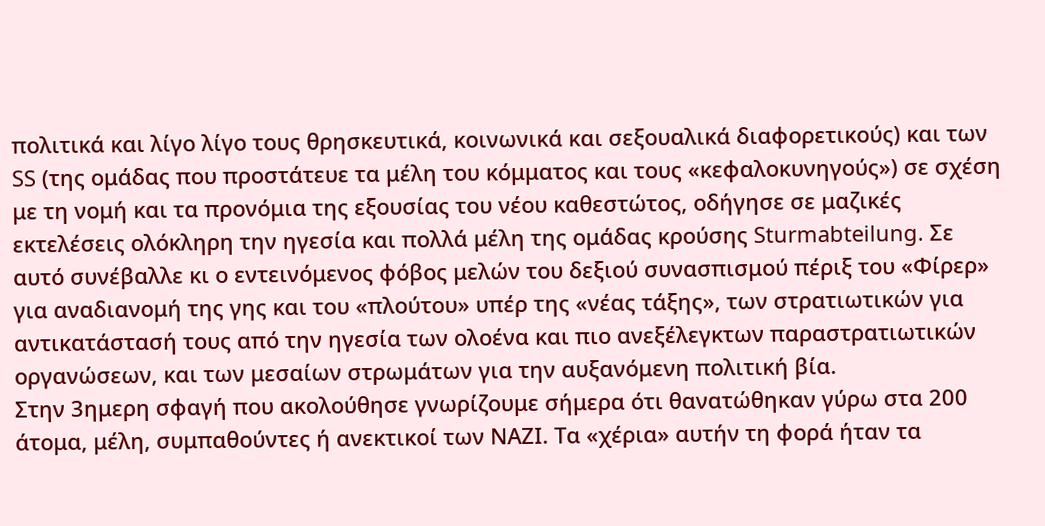πολιτικά και λίγο λίγο τους θρησκευτικά, κοινωνικά και σεξουαλικά διαφορετικούς) και των SS (της ομάδας που προστάτευε τα μέλη του κόμματος και τους «κεφαλοκυνηγούς») σε σχέση με τη νομή και τα προνόμια της εξουσίας του νέου καθεστώτος, οδήγησε σε μαζικές εκτελέσεις ολόκληρη την ηγεσία και πολλά μέλη της ομάδας κρούσης Sturmabteilung. Σε αυτό συνέβαλλε κι ο εντεινόμενος φόβος μελών του δεξιού συνασπισμού πέριξ του «Φίρερ» για αναδιανομή της γης και του «πλούτου» υπέρ της «νέας τάξης», των στρατιωτικών για αντικατάστασή τους από την ηγεσία των ολοένα και πιο ανεξέλεγκτων παραστρατιωτικών οργανώσεων, και των μεσαίων στρωμάτων για την αυξανόμενη πολιτική βία.
Στην 3ημερη σφαγή που ακολούθησε γνωρίζουμε σήμερα ότι θανατώθηκαν γύρω στα 200 άτομα, μέλη, συμπαθούντες ή ανεκτικοί των ΝΑΖΙ. Τα «χέρια» αυτήν τη φορά ήταν τα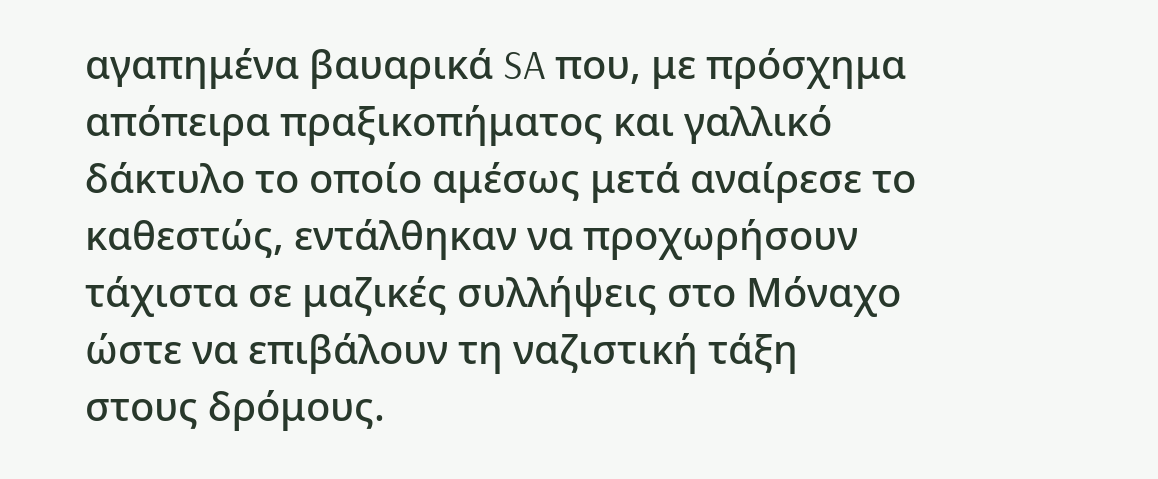αγαπημένα βαυαρικά SA που, με πρόσχημα απόπειρα πραξικοπήματος και γαλλικό δάκτυλο το οποίο αμέσως μετά αναίρεσε το καθεστώς, εντάλθηκαν να προχωρήσουν τάχιστα σε μαζικές συλλήψεις στο Μόναχο ώστε να επιβάλουν τη ναζιστική τάξη στους δρόμους.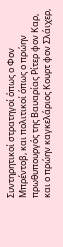Συντηρητικοί στρατηγοί όπως ο Φον Μπρέντοβ, και πολιτικοί όπως ο πρώην πρωθυπουργός της Βαυαρίας Ρίτερ φον Καρ, και ο πρώην καγκελάριος Κουρτ φον Σλάιχερ,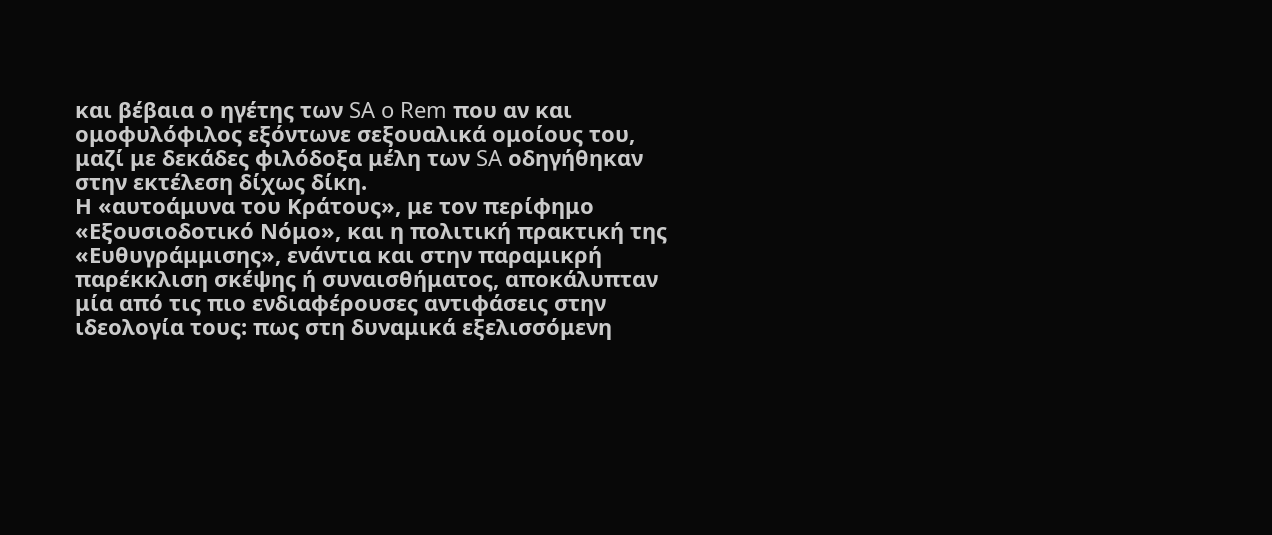και βέβαια ο ηγέτης των SA o Rem που αν και ομοφυλόφιλος εξόντωνε σεξουαλικά ομοίους του, μαζί με δεκάδες φιλόδοξα μέλη των SA οδηγήθηκαν στην εκτέλεση δίχως δίκη.
Η «αυτοάμυνα του Κράτους», με τον περίφημο «Εξουσιοδοτικό Νόμο», και η πολιτική πρακτική της «Ευθυγράμμισης», ενάντια και στην παραμικρή παρέκκλιση σκέψης ή συναισθήματος, αποκάλυπταν μία από τις πιο ενδιαφέρουσες αντιφάσεις στην ιδεολογία τους: πως στη δυναμικά εξελισσόμενη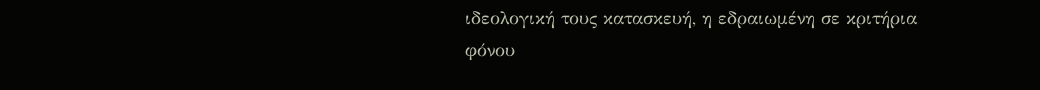ιδεολογική τους κατασκευή, η εδραιωμένη σε κριτήρια φόνου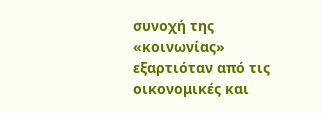συνοχή της «κοινωνίας» εξαρτιόταν από τις οικονομικές και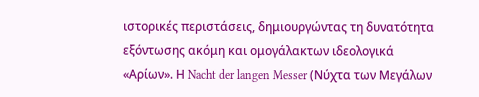ιστορικές περιστάσεις, δημιουργώντας τη δυνατότητα εξόντωσης ακόμη και ομογάλακτων ιδεολογικά «Αρίων». Η Nacht der langen Messer (Νύχτα των Μεγάλων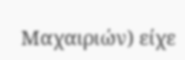Μαχαιριών) είχε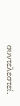συντελεστεί.